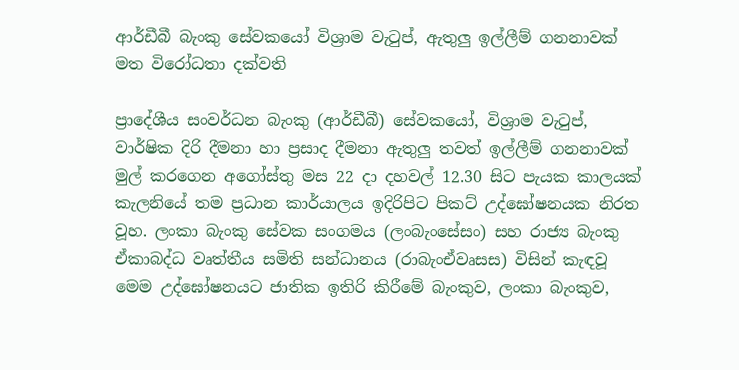ආර්ඩීබී බැංකු සේවකයෝ විශ්‍රාම වැටුප්, ඇතුලු ඉල්ලීම් ගනනාවක් මත විරෝධතා දක්වති

ප්‍රාදේශීය සංවර්ධන බැංකු (ආර්ඩීබී) සේවකයෝ, විශ්‍රාම වැටුප්, වාර්ෂික දිරි දීමනා හා ප්‍රසාද දීමනා ඇතුලු තවත් ඉල්ලීම් ගනනාවක් මුල් කරගෙන අගෝස්තු මස 22 දා දහවල් 12.30 සිට පැයක කාලයක් කැලනියේ තම ප්‍රධාන කාර්යාලය ඉදිරිපිට පිකට් උද්ඝෝෂනයක නිරත වූහ. ලංකා බැංකු සේවක සංගමය (ලංබැංසේසං) සහ රාජ්‍ය බැංකු ඒකාබද්ධ වෘත්තීය සමිති සන්ධානය (රාබැංඒවෘසස) විසින් කැඳවූ මෙම උද්ඝෝෂනයට ජාතික ඉතිරි කිරීමේ බැංකුව, ලංකා බැංකුව,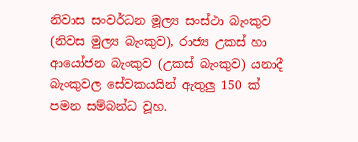නිවාස සංවර්ධන මූල්‍ය සංස්ථා බැංකුව (නිවස මුල්‍ය බැංකුව), රාජ්‍ය උකස් හා ආයෝජන බැංකුව (උකස් බැංකුව) යනාදී බැංකුවල සේවකයයින් ඇතුලු 150 ක් පමන සම්බන්ධ වූහ.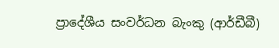ප්‍රාදේශීය සංවර්ධන බැංකු (ආර්ඩීබී)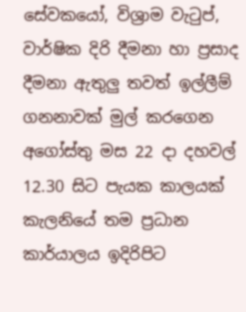සේවකයෝ, විශ්‍රාම වැටුප්, වාර්ෂික දිරි දීමනා හා ප්‍රසාද දීමනා ඇතුලු තවත් ඉල්ලීම් ගනනාවක් මුල් කරගෙන අගෝස්තු මස 22 දා දහවල් 12.30 සිට පැයක කාලයක් කැලනියේ තම ප්‍රධාන කාර්යාලය ඉදිරිපිට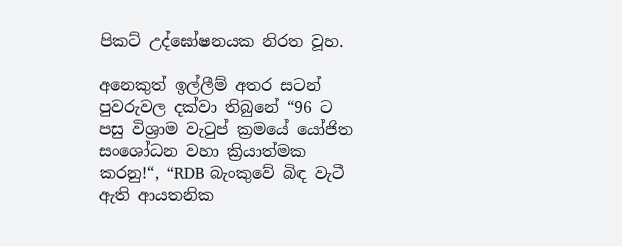පිකට් උද්ඝෝෂනයක නිරත වූහ.

අනෙකුත් ඉල්ලීම් අතර සටන් පුවරුවල දක්වා තිබුනේ “96 ට පසු විශ්‍රාම වැටුප් ක්‍රමයේ යෝජිත සංශෝධන වහා ක්‍රියාත්මක කරනු!“, “RDB බැංකුවේ බිඳ වැටී ඇති ආයතනික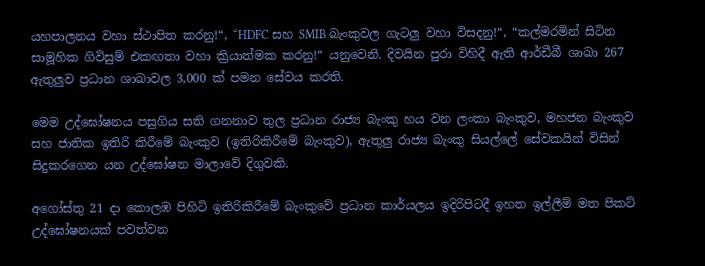යහපාලනය වහා ස්ථාපිත කරනු!“, “HDFC සහ SMIB බැංකුවල ගැටලු වහා විසදනු!“, “කල්මරමින් සිටින සාමූහික ගිවිසුම් එකඟතා වහා ක්‍රියාත්මක කරනු!“ යනුවෙනි. දිවයින පුරා විහිදී ඇති ආර්ඩීබී ශාඛා 267 ඇතුලුව ප්‍රධාන ශාඛාවල 3,000 ක් පමන සේවය කරති.

මෙම උද්ඝෝෂනය පසුගිය සති ගනනාව තුල ප්‍රධාන රාජ්‍ය බැංකු හය වන ලංකා බැංකුව, මහජන බැංකුව සහ ජාතික ඉතිරි කිරීමේ බැංකුව (ඉතිරිකිරීමේ බැංකුව), ඇතුලු රාජ්‍ය බැංකු සියල්ලේ සේවකයින් විසින් සිදුකරගෙන යන උද්ඝෝෂන මාලාවේ දිගුවකි.

අගෝස්තු 21 දා කොලඹ පිහිටි ඉතිරිකිරීමේ බැංකුවේ ප්‍රධාන කාර්යලය ඉදිරිපිටදී ඉහත ඉල්ලීම් මත පිකට් උද්ඝෝෂනයක් පවත්වන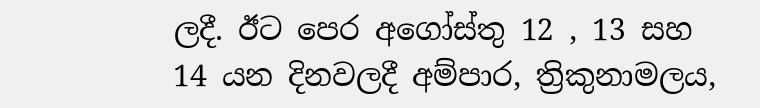ලදී. ඊට පෙර අගෝස්තු 12 , 13 සහ 14 යන දිනවලදී අම්පාර, ත්‍රිකුනාමලය,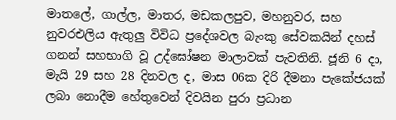මාතලේ, ගාල්ල, මාතර, මඩකලපුව, මහනුවර, සහ නුවරඑලිය ඇතුලු විවිධ ප්‍රදේශවල බැංකු සේවකයින් දහස් ගනන් සහභාගි වූ උද්ඝෝෂන මාලාවක් පැවතිනි. ජූනි 6 දා, මැයි 29 සහ 28 දිනවල ද, මාස 06ක දිරි දීමනා පැකේජයක් ලබා නොදීම හේතුවෙන් දිවයින පුරා ප්‍රධාන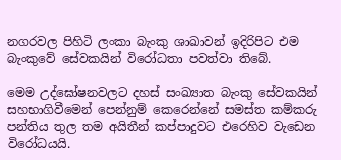නගරවල පිහිටි ලංකා බැංකු ශාඛාවන් ඉදිරිපිට එම බැංකුවේ සේවකයින් විරෝධතා පවත්වා තිබේ.

මෙම උද්ඝෝෂනවලට දහස් සංඛ්‍යාත බැංකු සේවකයින් සහභාගිවීමෙන් පෙන්නුම් කෙරෙන්නේ සමස්ත කම්කරු පන්තිය තුල තම අයිතීන් කප්පාදුවට එරෙහිව වැඩෙන විරෝධයයි.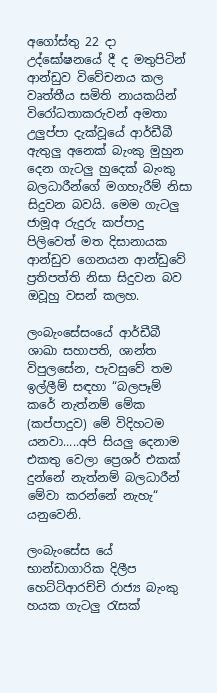අගෝස්තු 22 දා උද්ඝෝෂනයේ දී ද මතුපිටින් ආන්ඩුව විවේචනය කල වෘත්තීය සමිති නායකයින් විරෝධතාකරුවන් අමතා උලුප්පා දැක්වූයේ ආර්ඩීබී ඇතුලු අනෙක් බැංකු මුහුන දෙන ගැටලු හුදෙක් බැංකු බලධාරීන්ගේ මගහැරීම් නිසා සිදුවන බවයි. මෙම ගැටලු ජාමූඅ රුදුරු කප්පාදු පිලිවෙත් මත දිසානායක ආන්ඩුව ගෙනයන ආන්ඩුවේ ප්‍රතිපත්ති නිසා සිදුවන බව ඔවූහු වසන් කලහ.

ලංබැංසේසංයේ ආර්ඩීබී ශාඛා සහාපති, ශාන්ත විපුලසේන, පැවසුවේ තම ඉල්ලීම් සඳහා “බලපෑම් කරේ නැත්නම් මේක (කප්පාදුව) මේ විදිහටම යනවා.....අපි සියලු දෙනාම එකතු වෙලා ප්‍රෙශර් එකක් දුන්නේ නැත්නම් බලධාරීන් මේවා කරන්නේ නැහැ“ යනුවෙනි.

ලංබැංසේස යේ භාන්ඩාගාරික දිලීප හෙට්ටිආරච්චි රාජ්‍ය බැංකු හයක ගැටලු රැසක්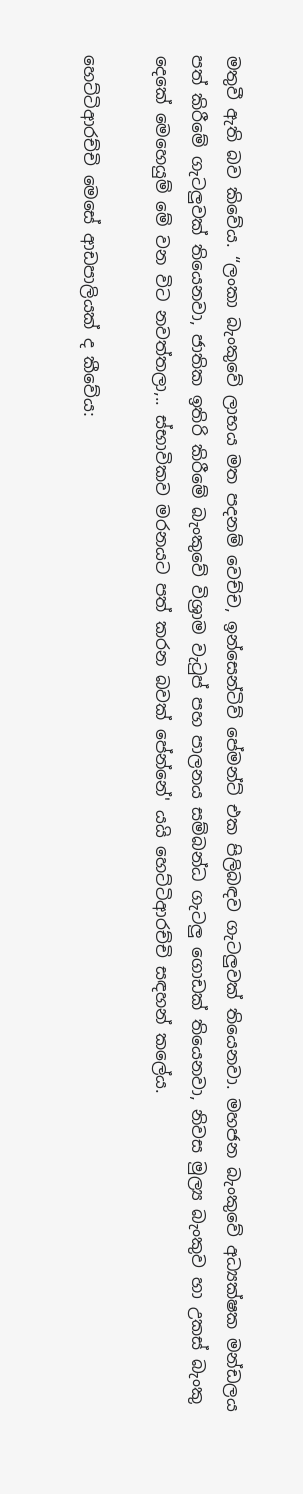මතුවී ඇති බව කිවේය. “ලංකා බැංකුවේ ලාභය මත පදනම් වෙච්ච, ඉන්සෙන්ටිව් පේමන්ට් එක පිලිබඳව ගැටලුවක් තියෙනවා. මහජන බැංකුවේ අධ්‍යක්ෂක මන්ඩලය පත් කිරීමේ ගැටලුවක් තියෙනවා, ජාතික ඉතිරි කිරීමේ බැංකුවේ විශ්‍රාම වැටුප් පහ පාලනය සම්බන්ධ ගැටලු ගොඩක් තියෙනවා, නිවස මුල්‍ය බැංකුව හා උකස් බැංකු දෙකේ මෙහෙයුම් මේ වන විට නවත්තලා,.. ස්භාවිකව මරනයට පත් කරන බවක් පේන්නේ' යයි හෙට්ටිආරච්චි සඳහන් කලේය.

හෙට්ටිආරච්චි මෙසේ ආඩපාලියක් ද කීවේය: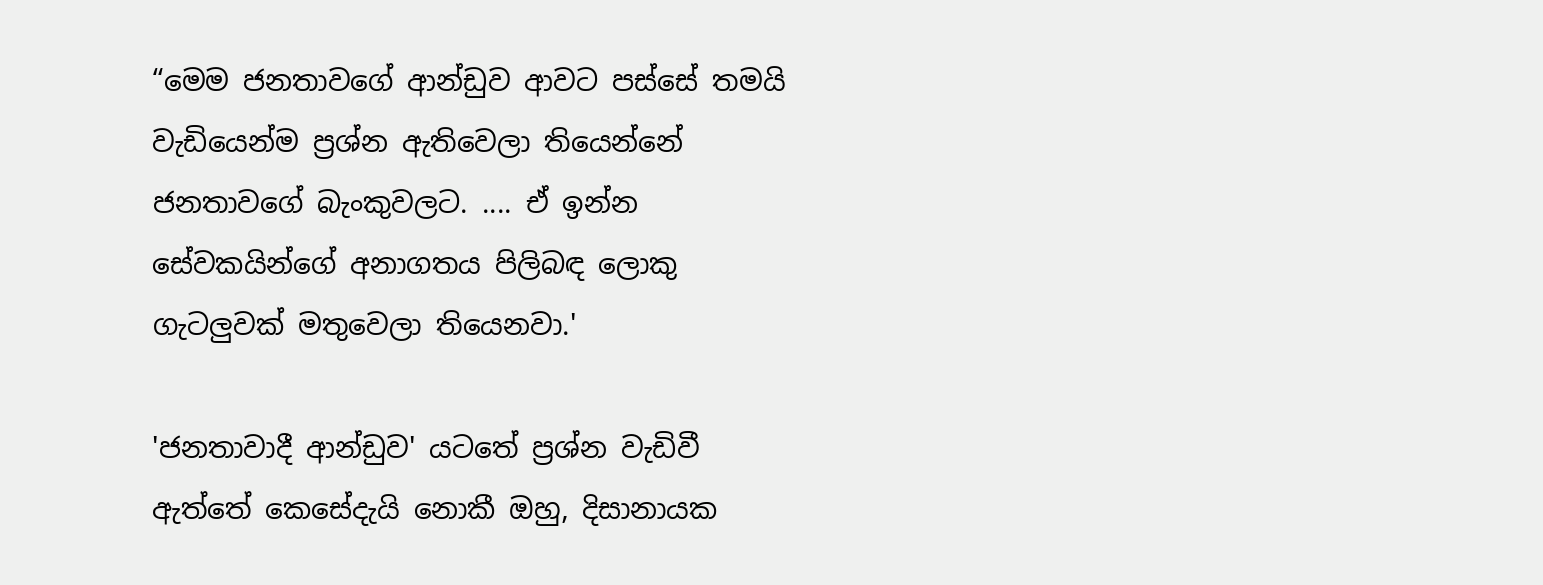“මෙම ජනතාවගේ ආන්ඩුව ආවට පස්සේ තමයි වැඩියෙන්ම ප්‍රශ්න ඇතිවෙලා තියෙන්නේ ජනතාවගේ බැංකුවලට. .... ඒ ඉන්න සේවකයින්ගේ අනාගතය පිලිබඳ ලොකු ගැටලුවක් මතුවෙලා තියෙනවා.'

'ජනතාවාදී ආන්ඩුව' යටතේ ප්‍රශ්න වැඩිවී ඇත්තේ කෙසේදැයි නොකී ඔහු, දිසානායක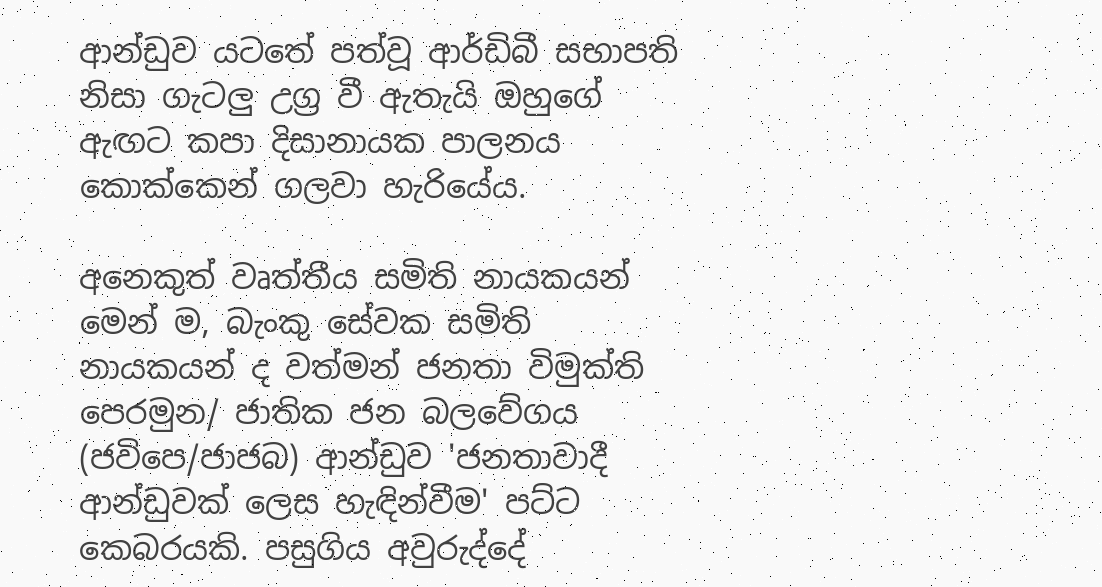ආන්ඩුව යටතේ පත්වූ ආර්ඩිබී සභාපති නිසා ගැටලු උග්‍ර වී ඇතැයි ඔහුගේ ඇඟට කපා දිසානායක පාලනය කොක්කෙන් ගලවා හැරියේය.

අනෙකුත් වෘත්තීය සමිති නායකයන් මෙන් ම, බැංකු සේවක සමිති නායකයන් ද වත්මන් ජනතා විමුක්ති පෙරමුන/ ජාතික ජන බලවේගය (ජවිපෙ/ජාජබ) ආන්ඩුව 'ජනතාවාදී ආන්ඩුවක් ලෙස හැඳින්වීම' පට්ට කෙබරයකි. පසුගිය අවුරුද්දේ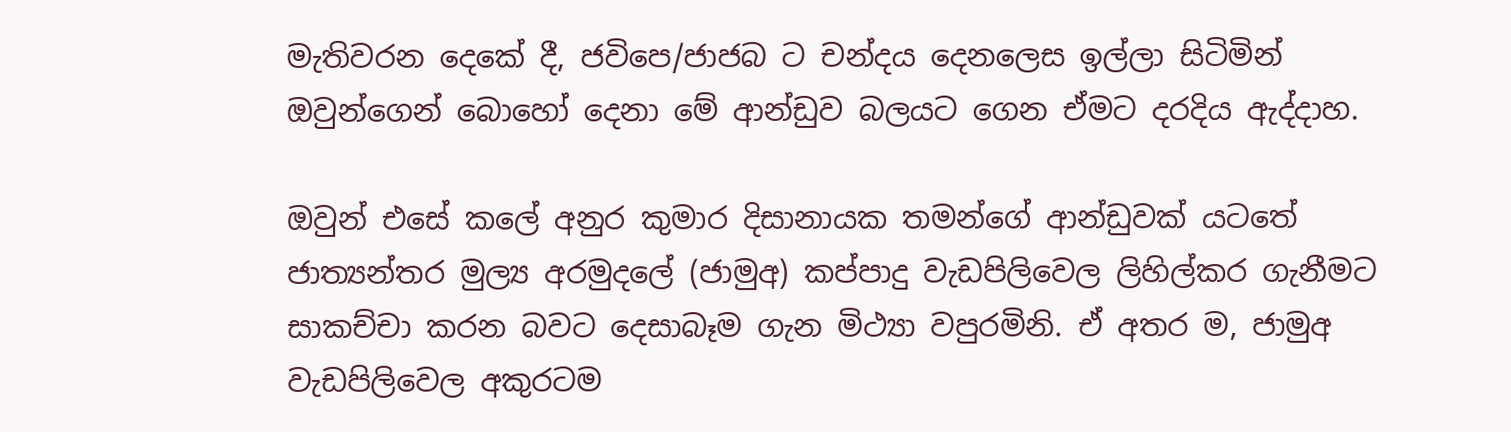මැතිවරන දෙකේ දී, ජවිපෙ/ජාජබ ට චන්දය දෙනලෙස ඉල්ලා සිටිමින් ඔවුන්ගෙන් බොහෝ දෙනා මේ ආන්ඩුව බලයට ගෙන ඒමට දරදිය ඇද්දාහ.

ඔවුන් එසේ කලේ අනුර කුමාර දිසානායක තමන්ගේ ආන්ඩුවක් යටතේ ජාත්‍යන්තර මුල්‍ය අරමුදලේ (ජාමුඅ) කප්පාදු වැඩපිලිවෙල ලිහිල්කර ගැනීමට සාකච්චා කරන බවට දෙසාබෑම ගැන මිථ්‍යා වපුරමිනි. ඒ අතර ම, ජාමුඅ වැඩපිලිවෙල අකුරටම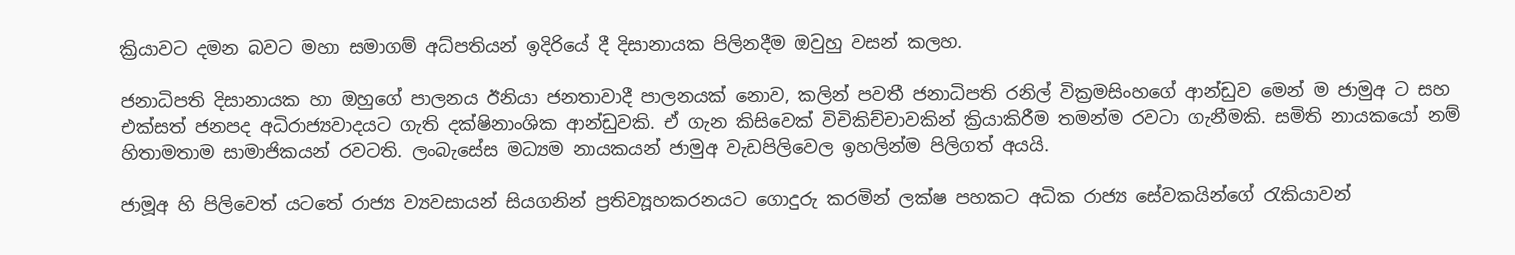ක්‍රියාවට දමන බවට මහා සමාගම් අධ්පතියන් ඉදිරියේ දී දිසානායක පිලිනදීම ඔවුහු වසන් කලහ.

ජනාධිපති දිසානායක හා ඔහුගේ පාලනය ඊනියා ජනතාවාදී පාලනයක් නොව, කලින් පවතී ජනාධිපති රනිල් වික්‍රමසිංහගේ ආන්ඩුව මෙන් ම ජාමුඅ ට සහ එක්සත් ජනපද අධිරාජ්‍යවාදයට ගැති දක්ෂිනාංශික ආන්ඩුවකි. ඒ ගැන කිසිවෙක් විචිකිච්චාවකින් ක්‍රියාකිරීම තමන්ම රවටා ගැනීමකි. සමිති නායකයෝ නම් හිතාමතාම සාමාජිකයන් රවටති. ලංබැසේස මධ්‍යම නායකයන් ජාමුඅ වැඩපිලිවෙල ඉහලින්ම පිලිගත් අයයි.

ජාමූඅ හි පිලිවෙත් යටතේ රාජ්‍ය ව්‍යවසායන් සියගනින් ප්‍රතිව්‍යූහකරනයට ගොදුරු කරමින් ලක්ෂ පහකට අධික රාජ්‍ය සේවකයින්ගේ රැකියාවන්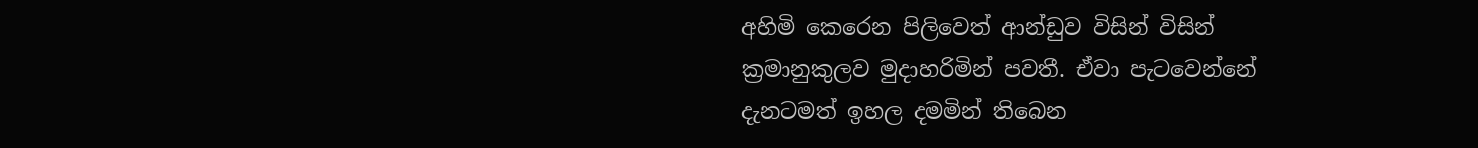අහිමි කෙරෙන පිලිවෙත් ආන්ඩුව විසින් විසින් ක්‍රමානුකුලව මුදාහරිමින් පවතී. ඒවා පැටවෙන්නේ දැනටමත් ඉහල දමමින් තිබෙන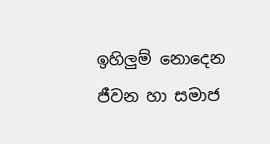ඉහිලුම් නොදෙන ජීවන හා සමාජ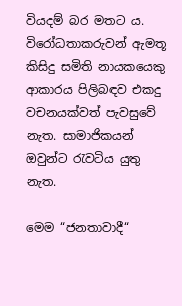වියදම් බර මතට ය. විරෝධතාකරුවන් ඇමතූ කිසිදු සමිති නායකයෙකු ආකාරය පිලිබඳව එකදු වචනයක්වත් පැවසුවේ නැත. සාමාජිකයන් ඔවුන්ට රැවටිය යුතු නැත.

මෙම “ජනතාවාදී“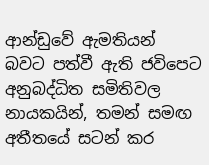ආන්ඩුවේ ඇමතියන් බවට පත්වී ඇති ජවිපෙට අනුබද්ධිත සමිතිවල නායකයින්, තමන් සමඟ අතීතයේ සටන් කර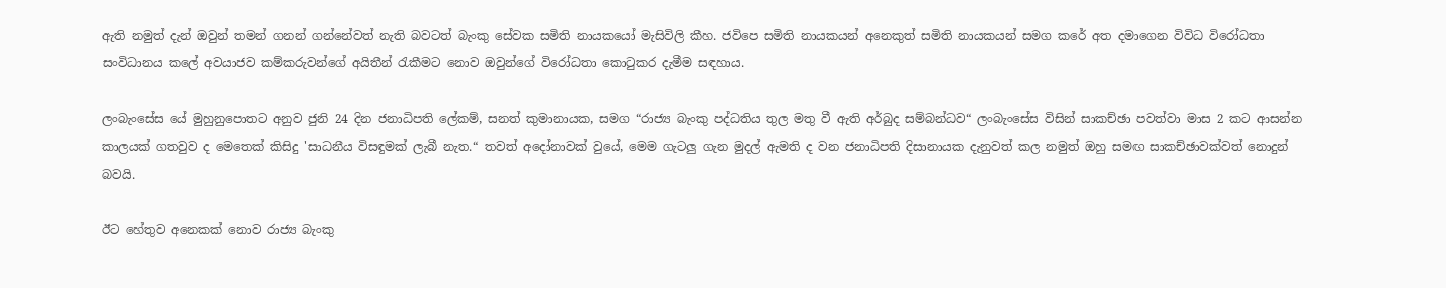ඇති නමුත් දැන් ඔවුන් තමන් ගනන් ගන්නේවත් නැති බවටත් බැංකු සේවක සමිති නායකයෝ මැසිවිලි කීහ. ජවිපෙ සමිති නායකයන් අනෙකුත් සමිති නායකයන් සමග කරේ අත දමාගෙන විවිධ විරෝධතා සංවිධානය කලේ අවයාජව කම්කරුවන්ගේ අයිතීන් රැකීමට නොව ඔවුන්ගේ විරෝධතා කොටුකර දැමීම සඳහාය.

ලංබැංසේස යේ මුහුනුපොතට අනුව ජුනි 24 දින ජනාධිපති ලේකම්, සනත් කුමානායක, සමග “රාජ්‍ය බැංකු පද්ධතිය තුල මතු වී ඇති අර්බුද සම්බන්ධව“ ලංබැංසේස විසින් සාකච්ඡා පවත්වා මාස 2 කට ආසන්න කාලයක් ගතවුව ද මෙතෙක් කිසිදු 'සාධනීය විසඳුමක් ලැබී නැත.“ තවත් අදෝනාවක් වුයේ, මෙම ගැටලු ගැන මුදල් ඇමති ද වන ජනාධිපති දිසානායක දැනුවත් කල නමුත් ඔහු සමඟ සාකච්ඡාවක්වත් නොදුන් බවයි.

ඊට හේතුව අනෙකක් නොව රාජ්‍ය බැංකු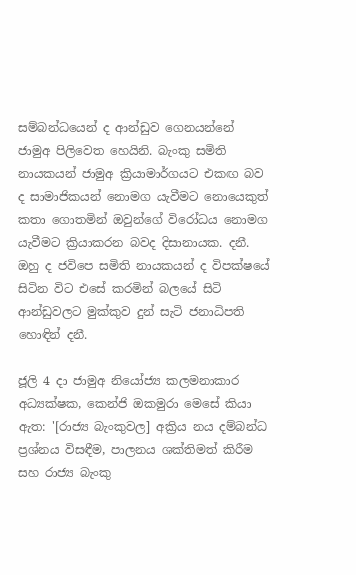සම්බන්ධයෙන් ද ආන්ඩුව ගෙනයන්නේ ජාමුඅ පිලිවෙත හෙයිනි. බැංකු සමිති නායකයන් ජාමුඅ ක්‍රියාමාර්ගයට එකඟ බව ද සාමාජිකයන් නොමග යැවීමට නොයෙකුත් කතා ගොතමින් ඔවුන්ගේ විරෝධය නොමග යැවීමට ක්‍රියාකරන බවද දිසානායක. දනී. ඔහු ද ජවිපෙ සමිති නායකයන් ද විපක්ෂයේ සිටින විට එසේ කරමින් බලයේ සිටි ආන්ඩුවලට මුක්කුව දුන් සැටි ජනාධිපති හොඳින් දනී.

ජූලි 4 දා ජාමුඅ නියෝජ්‍ය කලමනාකාර අධ්‍යක්ෂක, කෙන්ජි ඔකමුරා මෙසේ කියා ඇත: '[රාජ්‍ය බැංකුවල] අක්‍රිය නය දම්බන්ධ ප්‍රශ්නය විසඳීම, පාලනය ශක්තිමත් කිරීම සහ රාජ්‍ය බැංකු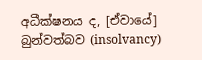අධීක්ෂනය ද, [ඒවායේ] බුන්වත්බව (insolvancy)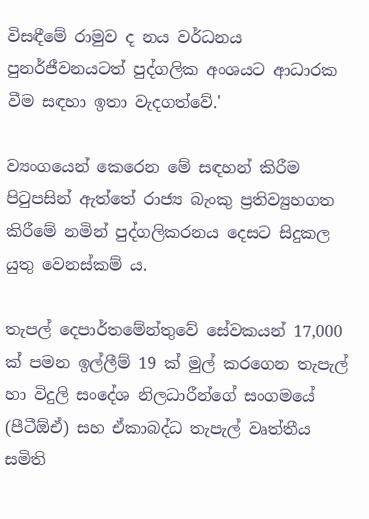විසඳීමේ රාමුව ද නය වර්ධනය පුනර්ජීවනයටත් පුද්ගලික අංශයට ආධාරක වීම සඳහා ඉතා වැදගත්වේ.'

ව්‍යංගයෙන් කෙරෙන මේ සඳහන් කිරීම පිටුපසින් ඇත්තේ රාජ්‍ය බැංකු ප්‍රතිව්‍යුහගත කිරීමේ නමින් පුද්ගලිකරනය දෙසට සිදුකල යුතු වෙනස්කම් ය.

තැපල් දෙපාර්තමේන්තුවේ සේවකයන් 17,000 ක් පමන ඉල්ලීම් 19 ක් මුල් කරගෙන තැපැල් හා විදුලි සංදේශ නිලධාරීන්ගේ සංගමයේ (පීටීඕඒ) සහ ඒකාබද්ධ තැපැල් වෘත්තීය සමිති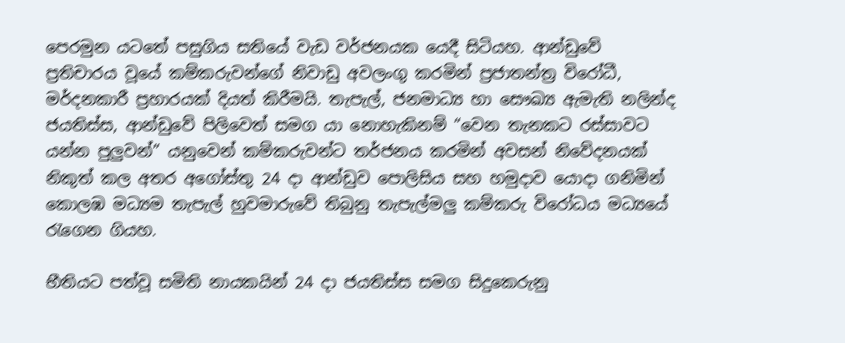පෙරමුන යටතේ පසුගිය සතියේ වැඩ වර්ජනයක යෙදී සිටියහ. ආන්ඩුවේ ප්‍රතිචාරය වූයේ කම්කරුවන්ගේ නිවාඩු අවලංගු කරමින් ප්‍රජාතන්ත්‍ර විරෝධී, මර්දනකාරී ප්‍රහාරයක් දියත් කිරීමයි. තැපැල්, ජනමාධ්‍ය හා සෞඛ්‍ය ඇමැති නලින්ද ජයතිස්ස, ආන්ඩුවේ පිලිවෙත් සමග යා නොහැකිනම් “වෙන තැනකට රස්සාවට යන්න පුලුවන්” යනුවෙන් කම්කරුවන්ට තර්ජනය කරමින් අවසන් නිවේදනයක් නිකුත් කල අතර අගෝස්තු 24 දා ආන්ඩුව පොලිසිය සහ හමුදාව යොදා ගනිමින් කොලඹ මධ්‍යම තැපැල් හුවමාරුවේ තිබුනු තැපැල්මලු කම්කරු විරෝධය මධ්‍යයේ රැගෙන ගියහ.

භීතියට පත්වූ සමිති නායකයින් 24 දා ජයතිස්ස සමග සිදුකෙරුනු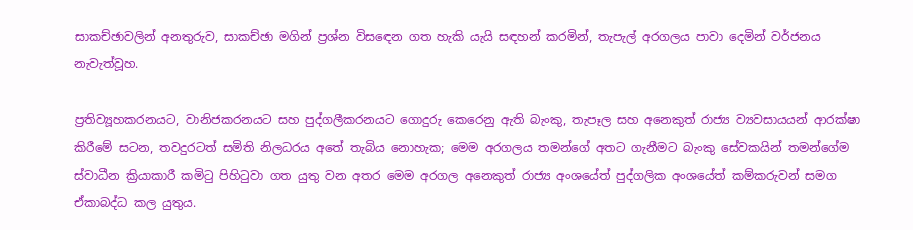සාකච්ඡාවලින් අනතුරුව, සාකච්ඡා මගින් ප්‍රශ්න විසඳෙන ගත හැකි යැයි සඳහන් කරමින්, තැපැල් අරගලය පාවා දෙමින් වර්ජනය නැවැත්වූහ.

ප්‍රතිව්‍යූහකරනයට, වානිජකරනයට සහ පුද්ගලීකරනයට ගොදුරු කෙරෙනු ඇති බැංකු, තැපෑල සහ අනෙකුත් රාජ්‍ය ව්‍යවසායයන් ආරක්ෂා කිරීමේ සටන, තවදුරටත් සමිති නිලධරය අතේ තැබිය නොහැක; මෙම අරගලය තමන්ගේ අතට ගැනීමට බැංකු සේවකයින් තමන්ගේම ස්වාධීන ක්‍රියාකාරී කමිටු පිහිටුවා ගත යුතු වන අතර මෙම අරගල අනෙකුත් රාජ්‍ය අංශයේත් පුද්ගලික අංශයේත් කම්කරුවන් සමග ඒකාබද්ධ කල යුතුය.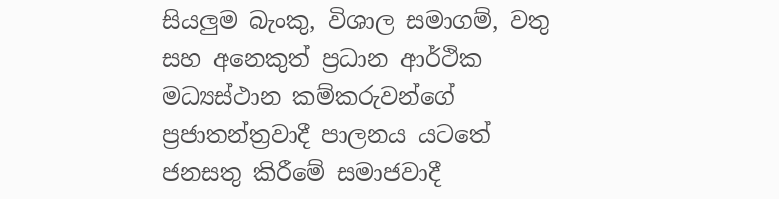සියලුම බැංකු, විශාල සමාගම්, වතු සහ අනෙකුත් ප්‍රධාන ආර්ථික මධ්‍යස්ථාන කම්කරුවන්ගේ ප්‍රජාතන්ත්‍රවාදී පාලනය යටතේ ජනසතු කිරීමේ සමාජවාදී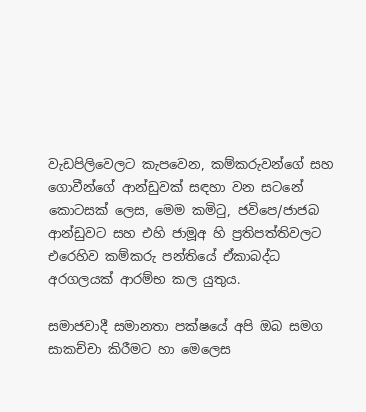වැඩපිලිවෙලට කැපවෙන, කම්කරුවන්ගේ සහ ගොවීන්ගේ ආන්ඩුවක් සඳහා වන සටනේ කොටසක් ලෙස, මෙම කමිටු, ජවිපෙ/ජාජබ ආන්ඩුවට සහ එහි ජාමූඅ හි ප්‍රතිපත්තිවලට එරෙහිව කම්කරු පන්තියේ ඒකාබද්ධ අරගලයක් ආරම්භ කල යුතුය.

සමාජවාදී සමානතා පක්ෂයේ අපි ඔබ සමග සාකච්චා කිරීමට හා මෙලෙස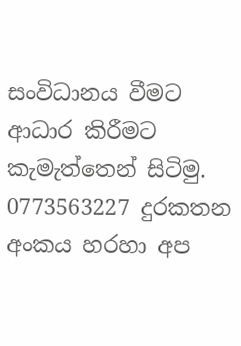සංවිධානය වීමට ආධාර කිරීමට කැමැත්තෙන් සිටිමු. 0773563227 දුරකතන අංකය හරහා අප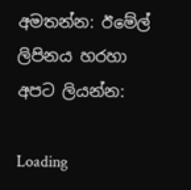අමතන්න: ඊමේල් ලිපිනය හරහා අපට ලියන්න:

Loading